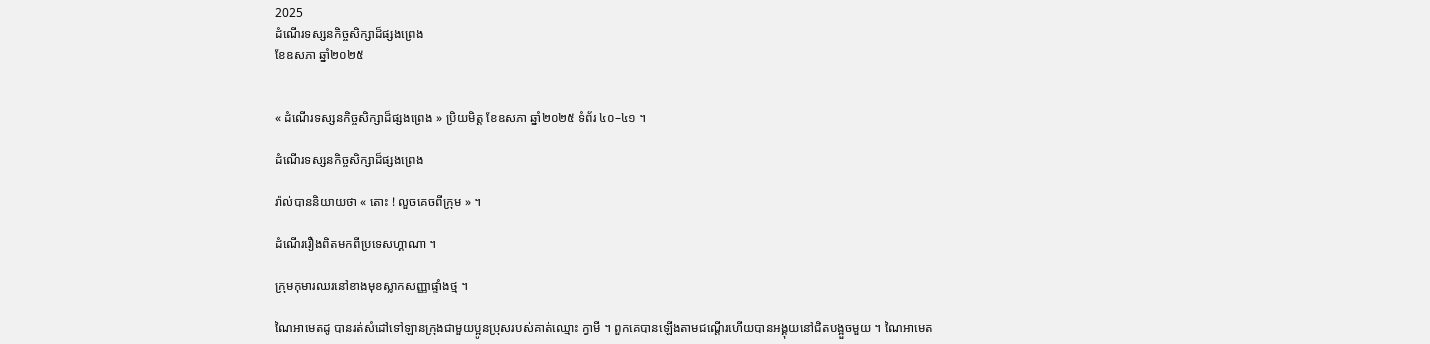2025
ដំណើរទស្សនកិច្ចសិក្សាដ៏ផ្សងព្រេង
ខែឧសភា ឆ្នាំ២០២៥


« ដំណើរទស្សនកិច្ចសិក្សាដ៏ផ្សងព្រេង » ប្រិយមិត្ត ខែឧសភា ឆ្នាំ២០២៥ ទំព័រ ៤០–៤១ ។

ដំណើរទស្សនកិច្ចសិក្សាដ៏ផ្សងព្រេង

រ៉ាល់បាននិយាយថា « តោះ ! លួចគេចពីក្រុម » ។

ដំណើររឿងពិតមកពីប្រទេសហ្គាណា ។

ក្រុមកុមារឈរនៅខាងមុខស្លាកសញ្ញាផ្ទាំងថ្ម ។

ណៃអាមេតដូ បានរត់សំដៅទៅឡានក្រុងជាមួយប្អូនប្រុសរបស់គាត់ឈ្មោះ ក្វាមី ។ ពួកគេបានឡើងតាមជណ្តើរហើយបានអង្គុយនៅជិតបង្អួចមួយ ។ ណៃអាមេត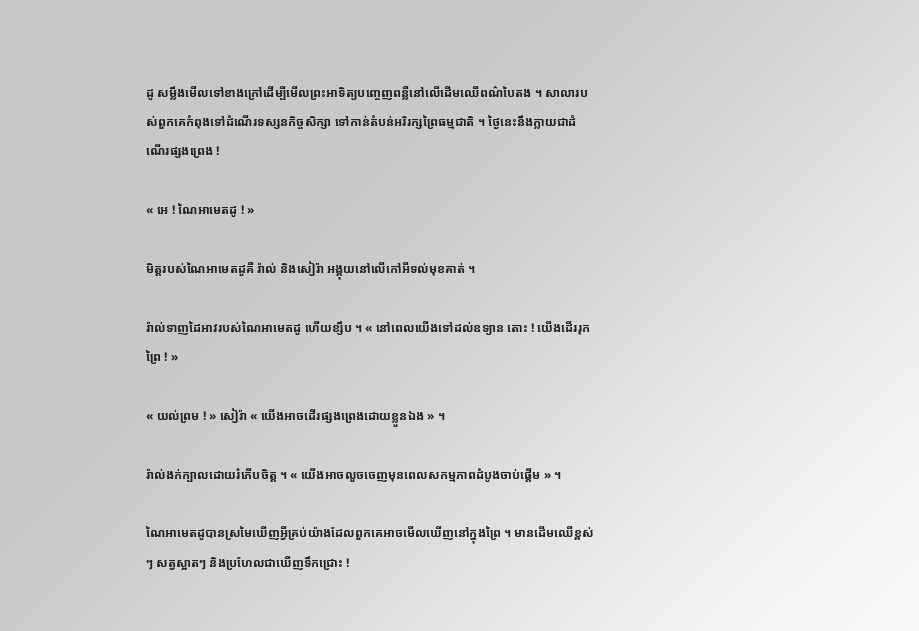ដូ សម្លឹងមើលទៅខាងក្រៅដើម្បីមើលព្រះអាទិត្យបញ្ចេញពន្លឺនៅលើដើមឈើពណ៌បៃតង ។ សាលារបស់ពួកគេកំពុងទៅដំណើរទស្សនកិច្ចសិក្សា ទៅកាន់តំបន់អរិរក្សព្រៃធម្មជាតិ ។ ថ្ងៃនេះនឹងក្លាយជាដំណើរផ្សងព្រេង !

« អេ ! ណៃអាមេតដូ ! »

មិត្តរបស់ណៃអាមេតដូគឺ រ៉ាល់ និងសៀរ៉ា អង្គុយនៅលើកៅអីទល់មុខគាត់ ។

រ៉ាល់ទាញដៃអាវរបស់ណៃអាមេតដូ ហើយខ្សឹប ។ « នៅពេលយើងទៅដល់ឧទ្យាន តោះ ! យើងដើររុកព្រៃ ! »

« យល់ព្រម ! » សៀរ៉ា « យើងអាចដើរផ្សងព្រេងដោយខ្លួនឯង » ។

រ៉ាល់ងក់ក្បាលដោយរំភើបចិត្ដ ។ « យើងអាចលួចចេញមុនពេលសកម្មភាពដំបូងចាប់ផ្តើម » ។

ណៃអាមេតដូបានស្រមៃឃើញអ្វីគ្រប់យ៉ាងដែលពួកគេអាចមើលឃើញនៅក្នុងព្រៃ ។ មានដើមឈើខ្ពស់ៗ សត្វស្អាតៗ និងប្រហែលជាឃើញទឹកជ្រោះ !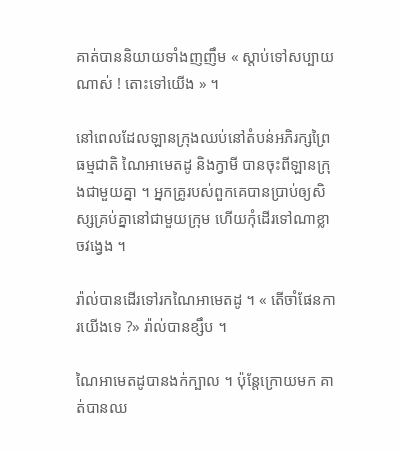គាត់បាននិយាយទាំងញញឹម « ស្តាប់ទៅសប្បាយណាស់ ! តោះទៅយើង » ។

នៅពេលដែលឡានក្រុងឈប់នៅតំបន់អភិរក្សព្រៃធម្មជាតិ ណៃអាមេតដូ និងក្វាមី បានចុះពីឡានក្រុងជាមួយគ្នា ។ អ្នកគ្រូរបស់ពួកគេបានប្រាប់ឲ្យសិស្សគ្រប់គ្នានៅជាមួយក្រុម ហើយកុំដើរទៅណាខ្លាចវង្វេង ។

រ៉ាល់បានដើរទៅរកណៃអាមេតដូ ។ « តើចាំផែនការយើងទេ ?» រ៉ាល់បានខ្សឹប ។

ណៃអាមេតដូបានងក់ក្បាល ។ ប៉ុន្តែក្រោយមក គាត់បានឈ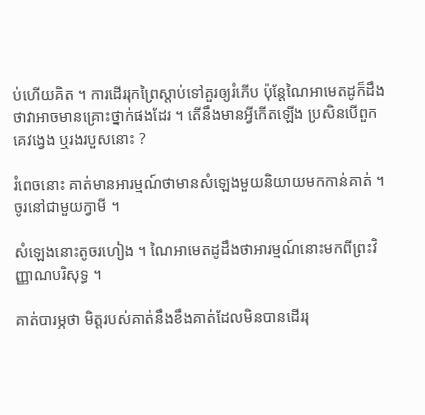ប់ហើយគិត ។ ការដើររុកព្រៃស្តាប់ទៅគួរឲ្យរំភើប ប៉ុន្តែណៃអាមេតដូក៏ដឹងថាវាអាចមានគ្រោះថ្នាក់ផងដែរ ។ តើនឹងមានអ្វីកើតឡើង ប្រសិនបើពួកគេវង្វេង ឬរងរបួសនោះ ?

រំពេចនោះ គាត់មានអារម្មណ៍ថាមានសំឡេងមួយនិយាយមកកាន់គាត់ ។ ចូរនៅជាមួយក្វាមី ។

សំឡេងនោះតូចរហៀង ។ ណៃអាមេតដូដឹងថាអារម្មណ៍នោះមកពីព្រះវិញ្ញាណបរិសុទ្ធ ។

គាត់បារម្ភថា មិត្តរបស់គាត់នឹងខឹងគាត់ដែលមិនបានដើររុ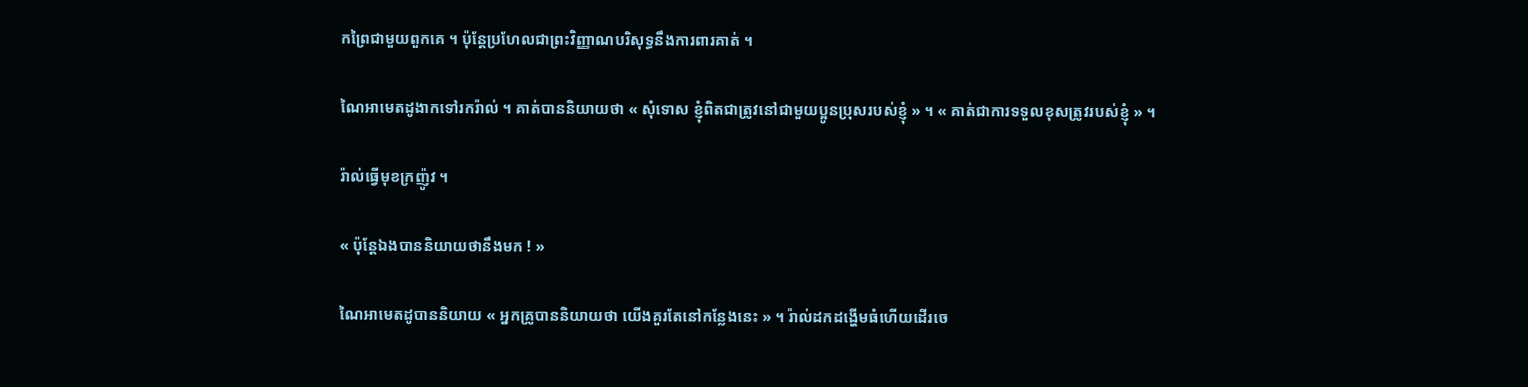កព្រៃជាមួយពួកគេ ។ ប៉ុន្តែប្រហែលជាព្រះវិញ្ញាណបរិសុទ្ធនឹងការពារគាត់ ។

ណៃអាមេតដូងាកទៅរករ៉ាល់ ។ គាត់បាននិយាយថា « សុំទោស ខ្ញុំពិតជាត្រូវនៅជាមួយប្អូនប្រុសរបស់ខ្ញុំ » ។ « គាត់ជាការទទួលខុសត្រូវរបស់ខ្ញុំ » ។

រ៉ាល់ធ្វើមុខក្រញ៉ូវ ។

« ប៉ុន្តែឯងបាននិយាយថានឹងមក ! »

ណៃអាមេតដូបាននិយាយ « អ្នកគ្រូបាននិយាយថា យើងគួរតែនៅកន្លែងនេះ » ។ រ៉ាល់ដកដង្ហើមធំហើយដើរចេ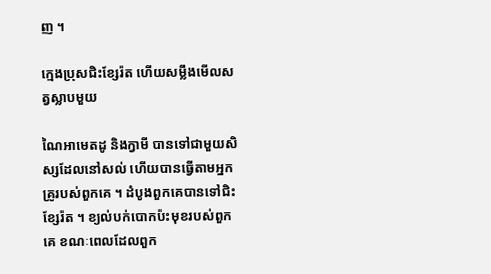ញ ។

ក្មេងប្រុសជិះខ្សែរ៉ត ហើយសម្លឹងមើលសត្វស្លាបមួយ

ណៃអាមេតដូ និងក្វាមី បានទៅជាមួយសិស្សដែលនៅសល់ ហើយបានធ្វើតាមអ្នកគ្រូរបស់ពួកគេ ។ ដំបូងពួកគេបានទៅជិះខ្សែរ៉ត ។ ខ្យល់បក់បោកប៉ះមុខរបស់ពួកគេ ខណៈពេលដែលពួក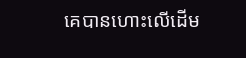គេបានហោះលើដើម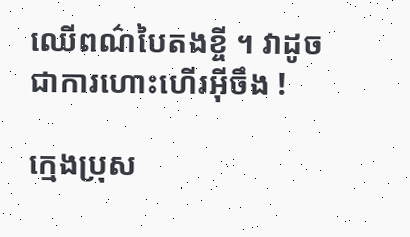ឈើពណ៌បៃតងខ្ចី ។ វាដូចជាការហោះហើរអ៊ីចឹង !

ក្មេងប្រុស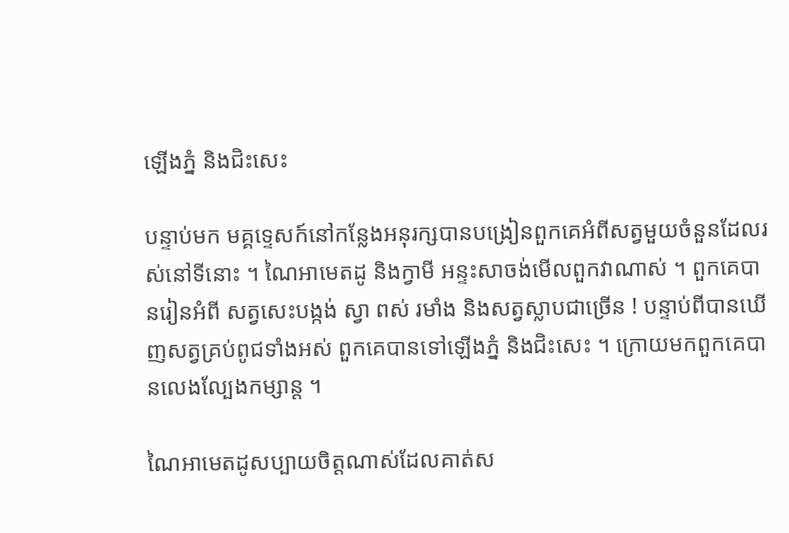ឡើងភ្នំ និងជិះសេះ

បន្ទាប់មក មគ្គទ្ទេសក៍នៅកន្លែងអនុរក្សបានបង្រៀនពួកគេអំពីសត្វមួយចំនួនដែលរស់នៅទីនោះ ។ ណៃអាមេតដូ និងក្វាមី អន្ទះសាចង់មើលពួកវាណាស់ ។ ពួកគេបានរៀនអំពី សត្វសេះបង្កង់ ស្វា ពស់ រមាំង និងសត្វស្លាបជាច្រើន ! បន្ទាប់ពីបានឃើញសត្វគ្រប់ពូជទាំងអស់ ពួកគេបានទៅឡើងភ្នំ និងជិះសេះ ។ ក្រោយមកពួកគេបានលេងល្បែងកម្សាន្ត ។

ណៃអាមេតដូសប្បាយចិត្តណាស់ដែលគាត់ស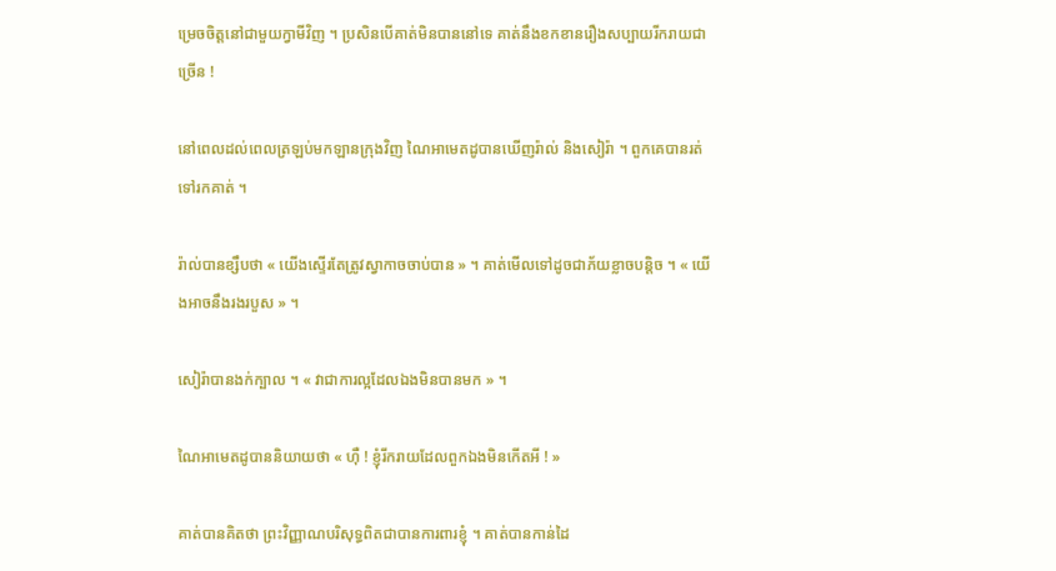ម្រេចចិត្តនៅជាមួយក្វាមីវិញ ។ ប្រសិនបើគាត់មិនបាននៅទេ គាត់នឹងខកខានរឿងសប្បាយរីករាយជាច្រើន !

នៅពេលដល់ពេលត្រឡប់មកឡានក្រុងវិញ ណៃអាមេតដូបានឃើញរ៉ាល់ និងសៀរ៉ា ។ ពួកគេបានរត់ទៅរកគាត់ ។

រ៉ាល់បានខ្សឹបថា « យើងស្ទើរតែត្រូវស្វាកាចចាប់បាន » ។ គាត់មើលទៅដូចជាភ័យខ្លាចបន្តិច ។ « យើងអាចនឹងរងរបួស » ។

សៀរ៉ាបានងក់ក្បាល ។ « វាជាការល្អដែលឯងមិនបានមក » ។

ណៃអាមេតដូបាននិយាយថា « ហ៊ឺ ! ខ្ញុំរីករាយដែលពួកឯងមិនកើតអី ! »

គាត់បានគិតថា ព្រះវិញ្ញាណបរិសុទ្ធពិតជាបានការពារខ្ញុំ ។ គាត់បានកាន់ដៃ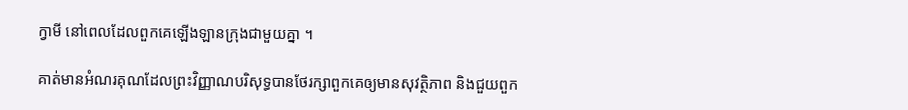ក្វាមី នៅពេលដែលពួកគេឡើងឡានក្រុងជាមួយគ្នា ។

គាត់មានអំណរគុណដែលព្រះវិញ្ញាណបរិសុទ្ធបានថែរក្សាពួកគេឲ្យមានសុវត្ថិភាព និងជួយពួក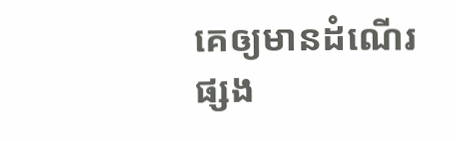គេឲ្យមានដំណើរផ្សង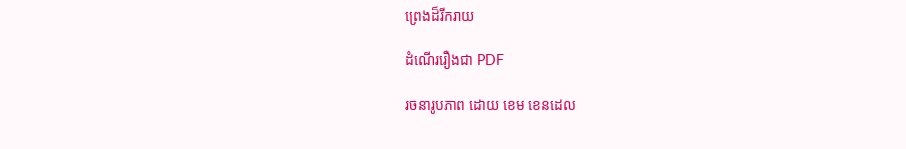ព្រេងដ៏រីករាយ

ដំណើររឿងជា PDF

រចនារូបភាព ដោយ ខេម ខេនដេល